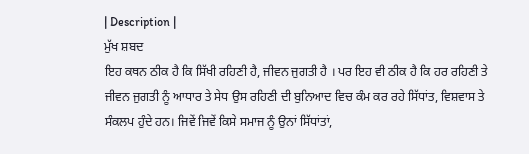| Description |
ਮੁੱਖ ਸ਼ਬਦ
ਇਹ ਕਥਨ ਠੀਕ ਹੈ ਕਿ ਸਿੱਖੀ ਰਹਿਣੀ ਹੈ, ਜੀਵਨ ਜੁਗਤੀ ਹੈ । ਪਰ ਇਹ ਵੀ ਠੀਕ ਹੈ ਕਿ ਹਰ ਰਹਿਣੀ ਤੇ ਜੀਵਨ ਜੁਗਤੀ ਨੂੰ ਆਧਾਰ ਤੇ ਸੇਧ ਉਸ ਰਹਿਣੀ ਦੀ ਬੁਨਿਆਦ ਵਿਚ ਕੰਮ ਕਰ ਰਹੇ ਸਿੱਧਾਂਤ, ਵਿਸ਼ਵਾਸ ਤੇ ਸੰਕਲਪ ਹੁੰਦੇ ਹਨ। ਜਿਵੇਂ ਜਿਵੇਂ ਕਿਸੇ ਸਮਾਜ ਨੂੰ ਉਨਾਂ ਸਿੱਧਾਂਤਾਂ,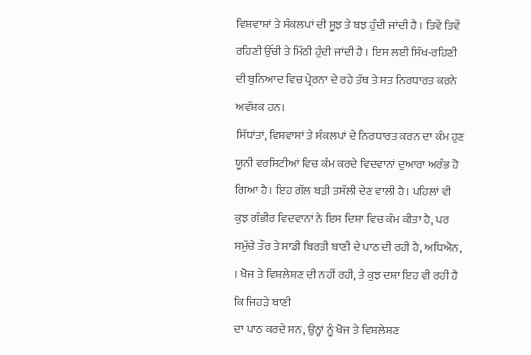ਵਿਸ਼ਵਾਸ਼ਾਂ ਤੇ ਸੰਕਲਪਾਂ ਦੀ ਸੂਝ ਤੇ ਬਝ ਹੁੰਦੀ ਜਾਂਦੀ ਹੈ । ਤਿਵੇਂ ਤਿਵੇਂ ਰਹਿਣੀ ਉੱਚੀ ਤੇ ਮਿੱਠੀ ਹੁੰਦੀ ਜਾਂਦੀ ਹੈ । ਇਸ ਲਈ ਸਿੱਖ-ਰਹਿਣੀ ਦੀ ਬੁਨਿਆਦ ਵਿਚ ਪ੍ਰੇਰਨਾ ਦੇ ਰਹੇ ਤੱਥ ਤੇ ਸਤ ਨਿਰਧਾਰਤ ਕਰਨੇ ਅਵੱਸ਼ਕ ਹਨ।
ਸਿੱਧਾਂਤਾਂ, ਵਿਸ਼ਵਾਸਾਂ ਤੇ ਸੰਕਲਪਾਂ ਦੇ ਨਿਰਧਾਰਤ ਕਰਨ ਦਾ ਕੰਮ ਹੁਣ ਯੂਨੀ ਵਰਸਿਟੀਆਂ ਵਿਚ ਕੰਮ ਕਰਦੇ ਵਿਦਵਾਨਾਂ ਦੁਆਰਾ ਅਰੰਭ ਹੋ ਗਿਆ ਹੈ। ਇਹ ਗੱਲ ਬੜੀ ਤਸੱਲੀ ਦੇਣ ਵਾਲੀ ਹੈ। ਪਹਿਲਾਂ ਵੀ ਕੁਝ ਗੰਭੀਰ ਵਿਦਵਾਨਾਂ ਨੇ ਇਸ ਦਿਸ਼ਾ ਵਿਚ ਕੰਮ ਕੀਤਾ ਹੈ, ਪਰ ਸਮੁੱਚੇ ਤੌਰ ਤੇ ਸਾਡੀ ਬਿਰਤੀ ਬਾਣੀ ਦੇ ਪਾਠ ਦੀ ਰਹੀ ਹੈ, ਅਧਿਐਨ, । ਖੋਜ ਤੇ ਵਿਸ਼ਲੇਸ਼ਣ ਦੀ ਨਹੀਂ ਰਹੀ, ਤੇ ਕੁਝ ਦਸ਼ਾ ਇਹ ਵੀ ਰਹੀ ਹੈ ਕਿ ਜਿਹੜੇ ਬਾਣੀ
ਦਾ ਪਾਠ ਕਰਦੇ ਸਨ, ਉਨ੍ਹਾਂ ਨੂੰ ਖੋਜ ਤੇ ਵਿਸ਼ਲੇਸ਼ਣ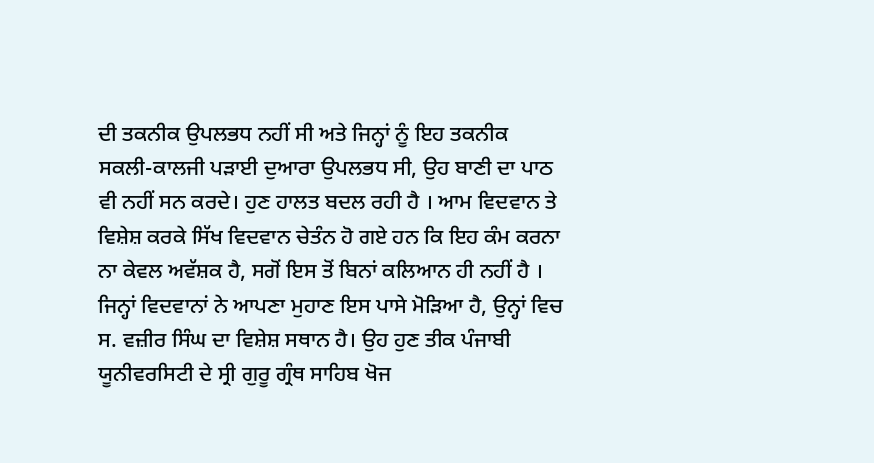ਦੀ ਤਕਨੀਕ ਉਪਲਭਧ ਨਹੀਂ ਸੀ ਅਤੇ ਜਿਨ੍ਹਾਂ ਨੂੰ ਇਹ ਤਕਨੀਕ ਸਕਲੀ-ਕਾਲਜੀ ਪੜਾਈ ਦੁਆਰਾ ਉਪਲਭਧ ਸੀ, ਉਹ ਬਾਣੀ ਦਾ ਪਾਠ ਵੀ ਨਹੀਂ ਸਨ ਕਰਦੇ। ਹੁਣ ਹਾਲਤ ਬਦਲ ਰਹੀ ਹੈ । ਆਮ ਵਿਦਵਾਨ ਤੇ ਵਿਸ਼ੇਸ਼ ਕਰਕੇ ਸਿੱਖ ਵਿਦਵਾਨ ਚੇਤੰਨ ਹੋ ਗਏ ਹਨ ਕਿ ਇਹ ਕੰਮ ਕਰਨਾ ਨਾ ਕੇਵਲ ਅਵੱਸ਼ਕ ਹੈ, ਸਗੋਂ ਇਸ ਤੋਂ ਬਿਨਾਂ ਕਲਿਆਨ ਹੀ ਨਹੀਂ ਹੈ ।
ਜਿਨ੍ਹਾਂ ਵਿਦਵਾਨਾਂ ਨੇ ਆਪਣਾ ਮੁਹਾਣ ਇਸ ਪਾਸੇ ਮੋੜਿਆ ਹੈ, ਉਨ੍ਹਾਂ ਵਿਚ ਸ. ਵਜ਼ੀਰ ਸਿੰਘ ਦਾ ਵਿਸ਼ੇਸ਼ ਸਥਾਨ ਹੈ। ਉਹ ਹੁਣ ਤੀਕ ਪੰਜਾਬੀ ਯੂਨੀਵਰਸਿਟੀ ਦੇ ਸ੍ਰੀ ਗੁਰੂ ਗ੍ਰੰਥ ਸਾਹਿਬ ਖੋਜ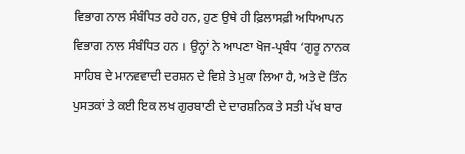ਵਿਭਾਗ ਨਾਲ ਸੰਬੰਧਿਤ ਰਹੇ ਹਨ, ਹੁਣ ਉਥੇ ਹੀ ਫ਼ਿਲਾਸਫ਼ੀ ਅਧਿਆਪਨ ਵਿਭਾਗ ਨਾਲ ਸੰਬੰਧਿਤ ਹਨ । ਉਨ੍ਹਾਂ ਨੇ ਆਪਣਾ ਖੋਜ-ਪ੍ਰਬੰਧ ‘ਗੁਰੂ ਨਾਨਕ ਸਾਹਿਬ ਦੇ ਮਾਨਵਵਾਦੀ ਦਰਸ਼ਨ ਦੇ ਵਿਸ਼ੇ ਤੇ ਮੁਕਾ ਲਿਆ ਹੈ, ਅਤੇ ਦੋ ਤਿੰਨ ਪੁਸਤਕਾਂ ਤੇ ਕਈ ਇਕ ਲਖ ਗੁਰਬਾਣੀ ਦੇ ਦਾਰਸ਼ਨਿਕ ਤੇ ਸਤੀ ਪੱਖ ਬਾਰ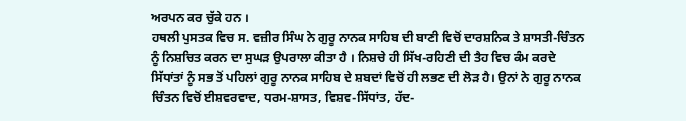ਅਰਪਨ ਕਰ ਚੁੱਕੇ ਹਨ ।
ਹਥਲੀ ਪੁਸਤਕ ਵਿਚ ਸ. ਵਜ਼ੀਰ ਸਿੰਘ ਨੇ ਗੁਰੂ ਨਾਨਕ ਸਾਹਿਬ ਦੀ ਬਾਣੀ ਵਿਚੋਂ ਦਾਰਸ਼ਨਿਕ ਤੇ ਸ਼ਾਸਤੀ-ਚਿੰਤਨ ਨੂੰ ਨਿਸ਼ਚਿਤ ਕਰਨ ਦਾ ਸੁਘੜ ਉਪਰਾਲਾ ਕੀਤਾ ਹੈ । ਨਿਸ਼ਚੇ ਹੀ ਸਿੱਖ-ਰਹਿਣੀ ਦੀ ਤੈਹ ਵਿਚ ਕੰਮ ਕਰਦੇ ਸਿੱਧਾਂਤਾਂ ਨੂੰ ਸਭ ਤੋਂ ਪਹਿਲਾਂ ਗੁਰੂ ਨਾਨਕ ਸਾਹਿਬ ਦੇ ਸ਼ਬਦਾਂ ਵਿਚੋਂ ਹੀ ਲਭਣ ਦੀ ਲੋੜ ਹੈ। ਉਨਾਂ ਨੇ ਗੁਰੂ ਨਾਨਕ ਚਿੰਤਨ ਵਿਚੋਂ ਈਸ਼ਵਰਵਾਦ, ਧਰਮ-ਸ਼ਾਸਤ, ਵਿਸ਼ਵ-ਸਿੱਧਾਂਤ, ਹੱਦ-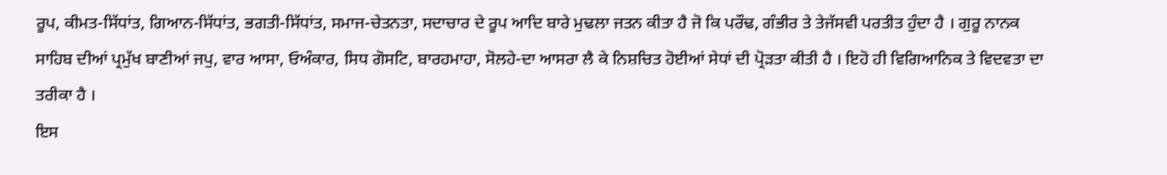ਰੂਪ, ਕੀਮਤ-ਸਿੱਧਾਂਤ, ਗਿਆਨ-ਸਿੱਧਾਂਤ, ਭਗਤੀ-ਸਿੱਧਾਂਤ, ਸਮਾਜ-ਚੇਤਨਤਾ, ਸਦਾਚਾਰ ਦੇ ਰੂਪ ਆਦਿ ਬਾਰੇ ਮੁਢਲਾ ਜਤਨ ਕੀਤਾ ਹੈ ਜੋ ਕਿ ਪਰੌਢ, ਗੰਭੀਰ ਤੇ ਤੇਜੱਸਵੀ ਪਰਤੀਤ ਹੁੰਦਾ ਹੈ । ਗੁਰੂ ਨਾਨਕ ਸਾਹਿਬ ਦੀਆਂ ਪ੍ਰਮੁੱਖ ਬਾਣੀਆਂ ਜਪੁ, ਵਾਰ ਆਸਾ, ਓਅੰਕਾਰ, ਸਿਧ ਗੋਸਟਿ, ਬਾਰਹਮਾਹਾ, ਸੋਲਹੇ-ਦਾ ਆਸਰਾ ਲੈ ਕੇ ਨਿਸ਼ਚਿਤ ਹੋਈਆਂ ਸੇਧਾਂ ਦੀ ਪ੍ਰੋੜਤਾ ਕੀਤੀ ਹੈ । ਇਹੋ ਹੀ ਵਿਗਿਆਨਿਕ ਤੇ ਵਿਦਵਤਾ ਦਾ ਤਰੀਕਾ ਹੈ ।
ਇਸ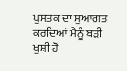ਪੁਸਤਕ ਦਾ ਸੁਆਗਤ ਕਰਦਿਆਂ ਮੈਨੂੰ ਬੜੀ ਖੁਸ਼ੀ ਹੋ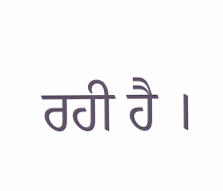ਰਹੀ ਹੈ ।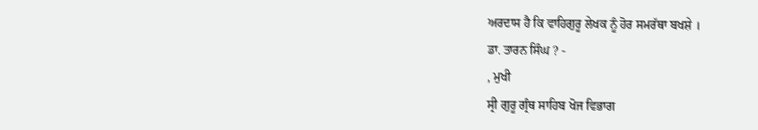ਅਰਦਾਸ ਹੈ ਕਿ ਵਾਹਿਗੁਰੂ ਲੇਖਕ ਨੂੰ ਹੋਰ ਸਮਰੱਥਾ ਬਖਸ਼ੇ ।
ਡਾ. ਤਾਰਨ ਸਿੰਘ ? -
, ਮੁਖੀ
ਸ੍ਰੀ ਗੁਰੂ ਗ੍ਰੰਥ ਸਾਹਿਬ ਖੋਜ ਵਿਭਾਗ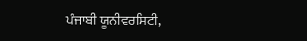ਪੰਜਾਬੀ ਯੂਨੀਵਰਸਿਟੀ,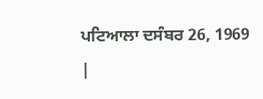ਪਟਿਆਲਾ ਦਸੰਬਰ 26, 1969 |